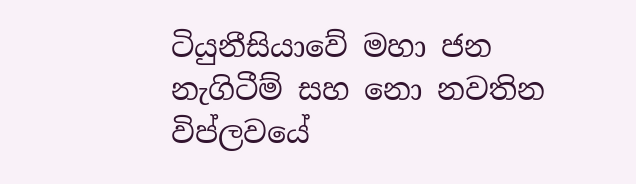ටියුනීසියාවේ මහා ජන නැගිටීම් සහ නො නවතින විප්ලවයේ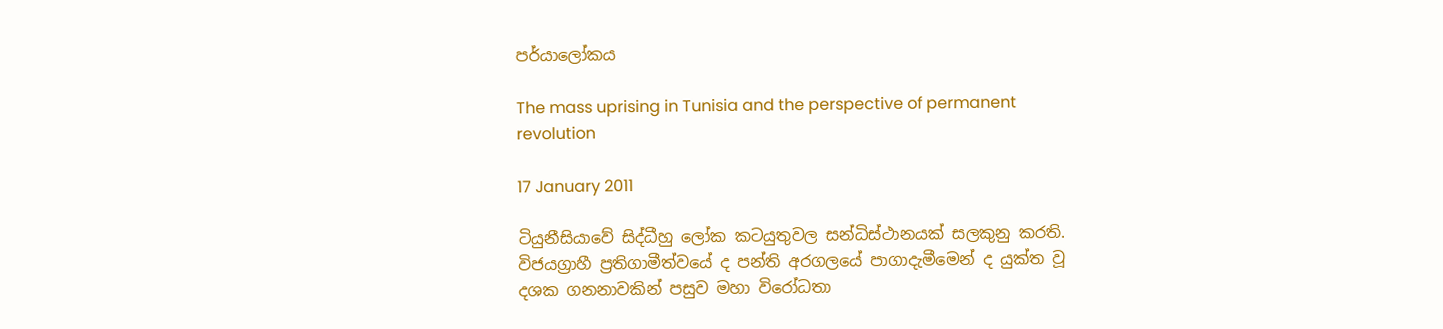පර්යාලෝකය

The mass uprising in Tunisia and the perspective of permanent revolution

17 January 2011

ටියුනීසියාවේ සිද්ධීහු ලෝක කටයුතුවල සන්ධිස්ථානයක් සලකුනු කරති. විජයග්‍රාහී ප්‍රතිගාමීත්වයේ ද පන්ති අරගලයේ පාගාදැමීමෙන් ද යුක්ත වූ දශක ගනනාවකින් පසුව මහා විරෝධතා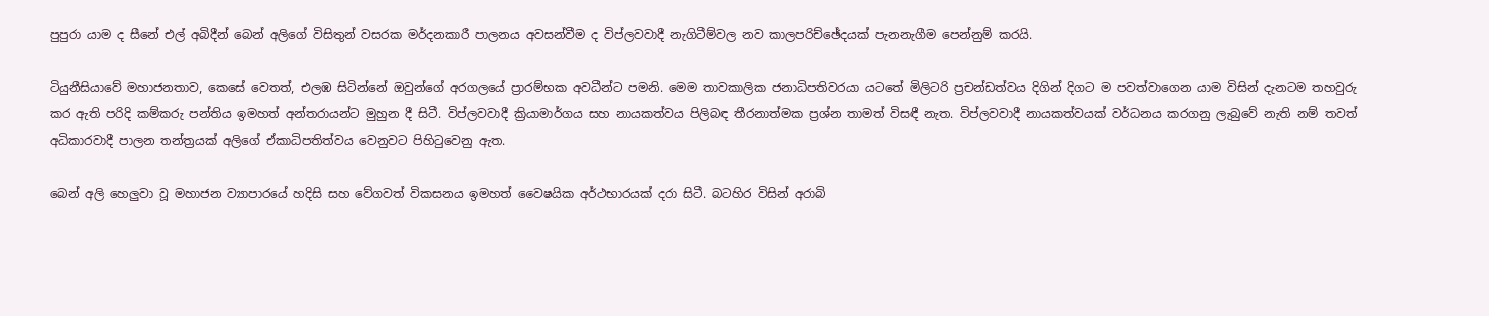පුපුරා යාම ද සීනේ එල් අබිදීන් බෙන් අලිගේ විසිතුන් වසරක මර්දනකාරී පාලනය අවසන්වීම ද විප්ලවවාදී නැගිටීම්වල නව කාලපරිච්ඡේදයක් පැනනැගීම පෙන්නුම් කරයි.

ටියුනීසියාවේ මහාජනතාව, කෙසේ වෙතත්, එලඹ සිටින්නේ ඔවුන්ගේ අරගලයේ ප්‍රාරම්භක අවධීන්ට පමනි. මෙම තාවකාලික ජනාධිපතිවරයා යටතේ මිලිටරි ප්‍රචන්ඩත්වය දිගින් දිගට ම පවත්වාගෙන යාම විසින් දැනටම තහවුරු කර ඇති පරිදි කම්කරු පන්තිය ඉමහත් අන්තරායන්ට මුහුන දී සිටී. විප්ලවවාදී ක්‍රියාමාර්ගය සහ නායකත්වය පිලිබඳ තීරනාත්මක ප්‍රශ්න තාමත් විසඳී නැත. විප්ලවවාදී නායකත්වයක් වර්ධනය කරගනු ලැබුවේ නැති නම් තවත් අධිකාරවාදී පාලන තන්ත්‍රයක් අලිගේ ඒකාධිපතිත්වය වෙනුවට පිහිටුවෙනු ඇත.

බෙන් අලි හෙලුවා වූ මහාජන ව්‍යාපාරයේ හදිසි සහ වේගවත් විකසනය ඉමහත් වෛෂයික අර්ථභාරයක් දරා සිටී. බටහිර විසින් අරාබි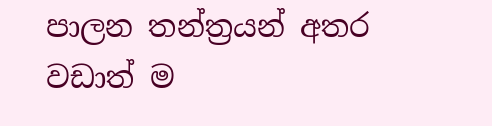පාලන තන්ත්‍රයන් අතර වඩාත් ම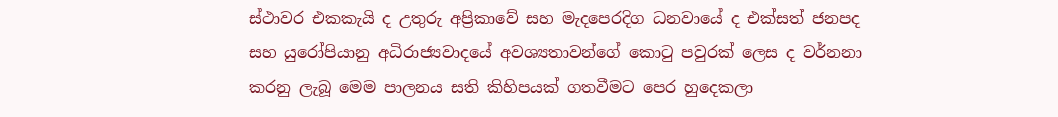ස්ථාවර එකකැයි ද උතුරු අප්‍රිකාවේ සහ මැදපෙරදිග ධනවායේ ද එක්සත් ජනපද සහ යුරෝපියානු අධිරාජ්‍යවාදයේ අවශ්‍යතාවන්ගේ කොටු පවුරක් ලෙස ද වර්නනා කරනු ලැබූ මෙම පාලනය සති කිහිපයක් ගතවීමට පෙර හුදෙකලා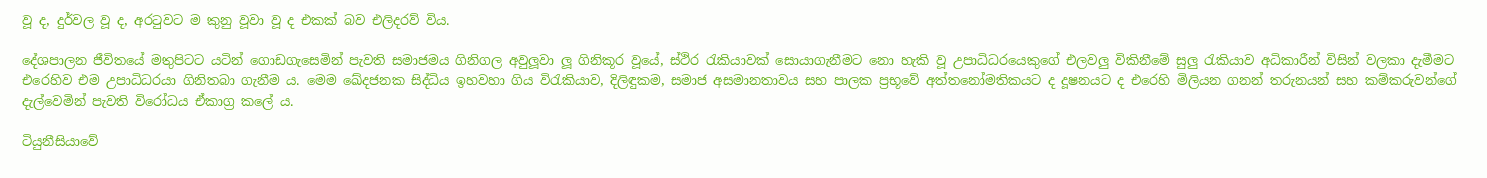වූ ද, දුර්වල වූ ද, අරටුවට ම කුනු වූවා වූ ද එකක් බව එලිදරව් විය.

දේශපාලන ජීවිතයේ මතුපිටට යටින් ගොඩගැසෙමින් පැවති සමාජමය ගිනිගල අවුලූවා ලූ ගිනිකූර වූයේ, ස්ථිර රැකියාවක් සොයාගැනීමට නො හැකි වූ උපාධිධරයෙකුගේ එලවලු විකිනීමේ සුලු රැකියාව අධිකාරීන් විසින් වලකා දැමීමට එරෙහිව එම උපාධිධරයා ගිනිතබා ගැනීම ය. මෙම ඛේදජනක සිද්ධිය ඉහවහා ගිය විරැකියාව, දිලිඳුකම, සමාජ අසමානතාවය සහ පාලක ප්‍රභූවේ අත්තනෝමතිකයට ද දූෂනයට ද එරෙහි මිලියන ගනන් තරුනයන් සහ කම්කරුවන්ගේ දැල්වෙමින් පැවති විරෝධය ඒකාග්‍ර කලේ ය.

ටියුනීසියාවේ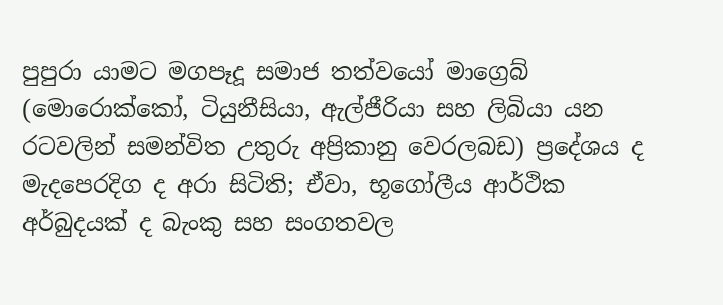පුපුරා යාමට මගපෑදූ සමාජ තත්වයෝ මාග්‍රෙබ් (මොරොක්කෝ, ටියුනීසියා, ඇල්ජීරියා සහ ලිබියා යන රටවලින් සමන්විත උතුරු අප්‍රිකානු වෙරලබඩ) ප්‍රදේශය ද මැදපෙරදිග ද අරා සිටිති; ඒවා, භූගෝලීය ආර්ථික අර්බුදයක් ද බැංකු සහ සංගතවල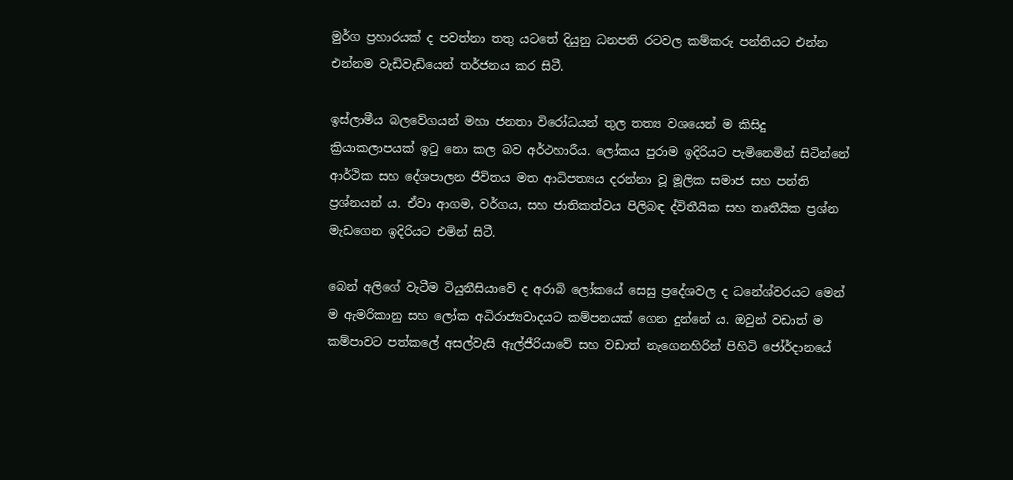මුර්ග ප්‍රහාරයක් ද පවත්නා තතු යටතේ දියුනු ධනපති රටවල කම්කරු පන්තියට එන්න එන්නම වැඩිවැඩියෙන් තර්ජනය කර සිටී.

ඉස්ලාමීය බලවේගයන් මහා ජනතා විරෝධයන් තුල තත්‍ය වශයෙන් ම කිසිදු ක්‍රියාකලාපයක් ඉටු නො කල බව අර්ථහාරීය. ලෝකය පුරාම ඉදිරියට පැමිනෙමින් සිටින්නේ ආර්ථික සහ දේශපාලන ජීවිතය මත ආධිපත්‍යය දරන්නා වූ මූලික සමාජ සහ පන්ති ප්‍රශ්නයන් ය. ඒවා ආගම, වර්ගය, සහ ජාතිකත්වය පිලිබඳ ද්විතීයික සහ තෘතීයික ප්‍රශ්න මැඩගෙන ඉදිරියට එමින් සිටී.

බෙන් අලිගේ වැටීම ටියුනීසියාවේ ද අරාබි ලෝකයේ සෙසු ප්‍රදේශවල ද ධනේශ්වරයට මෙන් ම ඇමරිකානු සහ ලෝක අධිරාජ්‍යවාදයට කම්පනයක් ගෙන දුන්නේ ය. ඔවුන් වඩාත් ම කම්පාවට පත්කලේ අසල්වැසි ඇල්ජීරියාවේ සහ වඩාත් නැගෙනහිරින් පිහිටි ජෝර්දානයේ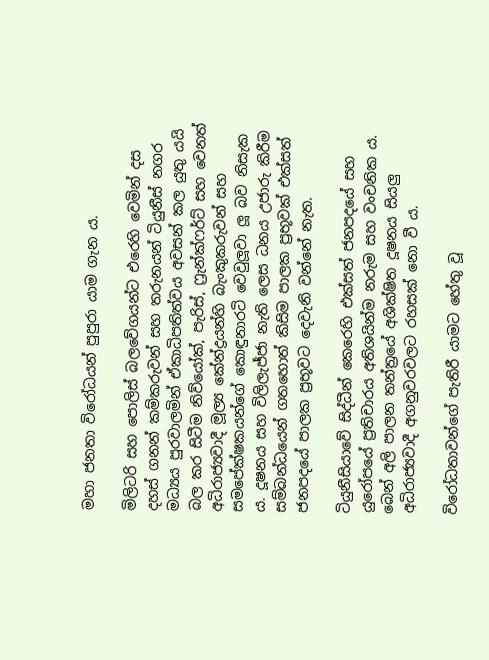මහා ජනතා විරෝධයන් පුපුරා යාම ගැන ය.

මිලිටරි සහ පොලිස් බලවේගයන්ට එරෙහි වෙමින් දස දහස් ගනන් කම්කරුවන් සහ තරුනයන් ටියුනීස් නගර මධ්‍යය පුරවාලමින් ඒකාධිපතිත්වය අවසන් කල යුතු යයි බල කර සිටීම නිව්යෝක්, පැරිස්, ෆ්‍රැන්ක්ෆර්ට් සහ වෙනත් අධිරාජ්‍යවාදී මූල්‍ය කේන්ද්‍රයන්හි බැංකුකරුවන් සහ සමපේක්ෂකයන්ගේ කොඳුනාරටි වෙවුලූවා ලූ බව නිසැක ය. දූෂනය සහ විලිලැජ්ජා නැති ලෙස ධනය උජාරු කිරීම සම්බන්ධයෙන් ගතහොත් කිසිම පාලක ප්‍රභූවක් එක්සත් ජනපදයේ පාලක ප්‍රභූවට දෙවැනි වන්නේ නැත.

ටියුනීසියාවේ සිද්ධීන් කෙරෙහි එක්සත් ජනපදයේ සහ යුරෝපයේ ප්‍රතිචාරය අතිශයින්ම නරුම සහ වංචනික ය. බෙන් අලි පාලන තන්ත්‍රයේ අශික්ෂිත දූෂනය සියලු අධිරාජ්‍යවාදී අගනුවරවලට රහසක් නො වී ය.

විරෝධතාවන්ගේ පැතිරී යාමට හේතු වූ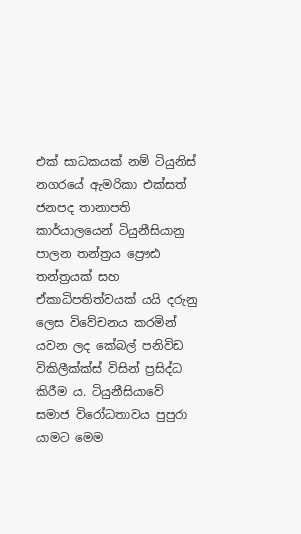එක් සාධකයක් නම් ටියුනිස් නගරයේ ඇමරිකා එක්සත් ජනපද තානාපති කාර්යාලයෙන් ටියුනීසියානු පාලන තන්ත්‍රය ප්‍රෞඪ තන්ත්‍රයක් සහ ඒකාධිපතිත්වයක් යයි දරුනු ලෙස විවේචනය කරමින් යවන ලද කේබල් පනිවිඩ විකිලීක්ක්ස් විසින් ප්‍රසිද්ධ කිරීම ය. ටියුනීසියාවේ සමාජ විරෝධතාවය පුපුරා යාමට මෙම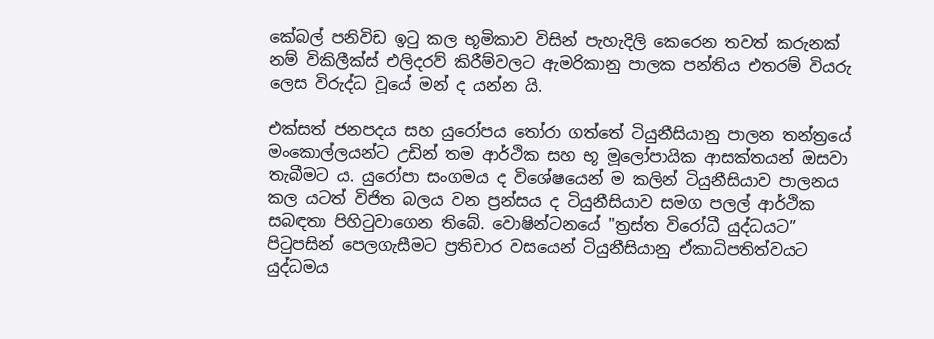කේබල් පනිවිඩ ඉටු කල භූමිකාව විසින් පැහැදිලි කෙරෙන තවත් කරුනක් නම් විකිලීක්ස් එලිදරව් කිරීම්වලට ඇමරිකානු පාලක පන්තිය එතරම් වියරු ලෙස විරුද්ධ වූයේ මන් ද යන්න යි.

එක්සත් ජනපදය සහ යුරෝපය තෝරා ගත්තේ ටියුනීසියානු පාලන තන්ත්‍රයේ මංකොල්ලයන්ට උඩින් තම ආර්ථික සහ භූ මූලෝපායික ආසක්තයන් ඔසවා තැබීමට ය. යුරෝපා සංගමය ද විශේෂයෙන් ම කලින් ටියුනීසියාව පාලනය කල යටත් විජිත බලය වන ප්‍රන්සය ද ටියුනීසියාව සමග පලල් ආර්ථික සබඳතා පිහිටුවාගෙන තිබේ. වොෂින්ටනයේ "ත්‍රස්ත විරෝධී යුද්ධයට” පිටුපසින් පෙලගැසීමට ප්‍රතිචාර වසයෙන් ටියුනීසියානු ඒකාධිපතිත්වයට යුද්ධමය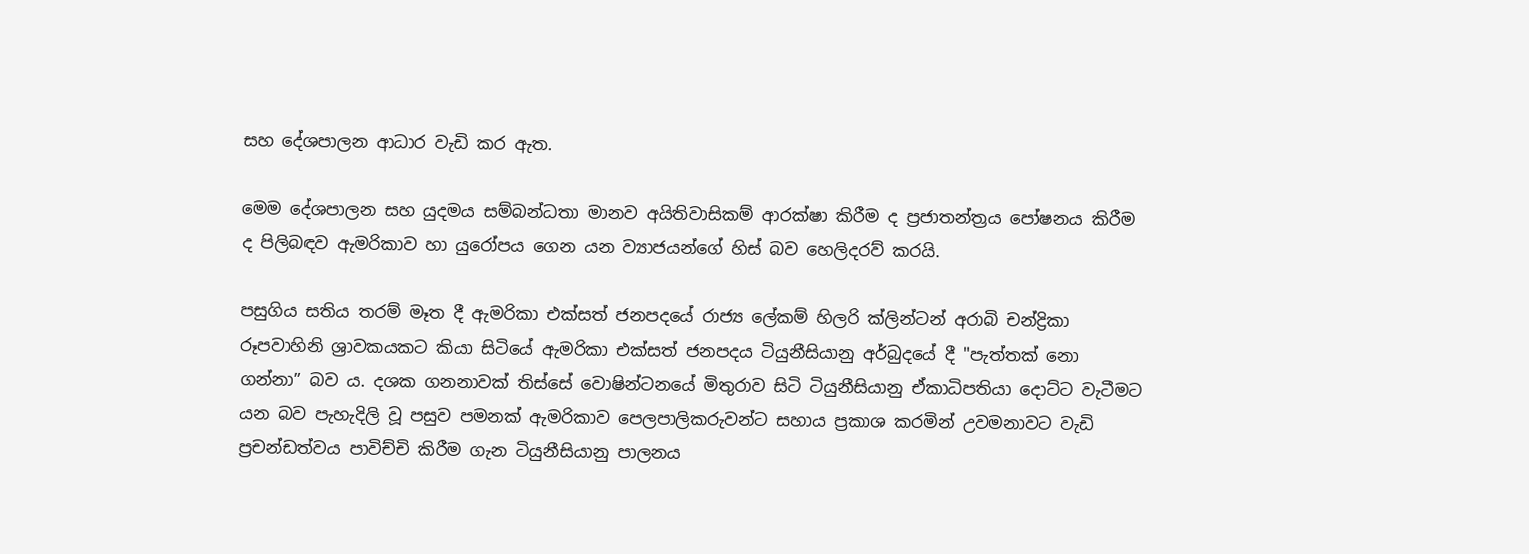සහ දේශපාලන ආධාර වැඩි කර ඇත.

මෙම දේශපාලන සහ යුදමය සම්බන්ධතා මානව අයිතිවාසිකම් ආරක්ෂා කිරීම ද ප්‍රජාතන්ත්‍රය පෝෂනය කිරීම ද පිලිබඳව ඇමරිකාව හා යුරෝපය ගෙන යන ව්‍යාජයන්ගේ හිස් බව හෙලිදරව් කරයි.

පසුගිය සතිය තරම් මෑත දී ඇමරිකා එක්සත් ජනපදයේ රාජ්‍ය ලේකම් හිලරි ක්ලින්ටන් අරාබි චන්ද්‍රිකා රූපවාහිනි ශ්‍රාවකයකට කියා සිටියේ ඇමරිකා එක්සත් ජනපදය ටියුනීසියානු අර්බුදයේ දී "පැත්තක් නො ගන්නා” බව ය. දශක ගනනාවක් තිස්සේ වොෂින්ටනයේ මිතුරාව සිටි ටියුනීසියානු ඒකාධිපතියා දොට්ට වැටීමට යන බව පැහැදිලි වූ පසුව පමනක් ඇමරිකාව පෙලපාලිකරුවන්ට සහාය ප්‍රකාශ කරමින් උවමනාවට වැඩි ප්‍රචන්ඩත්වය පාවිච්චි කිරීම ගැන ටියුනීසියානු පාලනය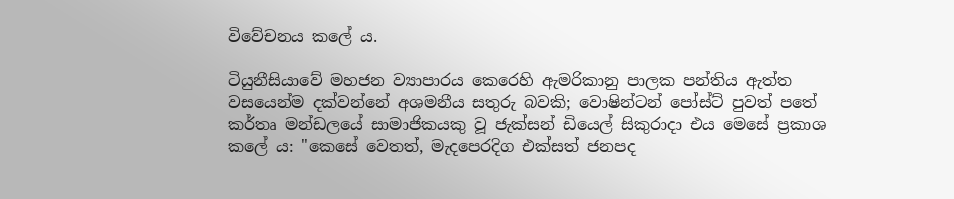විවේචනය කලේ ය.

ටියුනීසියාවේ මහජන ව්‍යාපාරය කෙරෙහි ඇමරිකානු පාලක පන්තිය ඇත්ත වසයෙන්ම දක්වන්නේ අශමනීය සතුරු බවකි; වොෂින්ටන් පෝස්ට් පුවත් පතේ කර්තෘ මන්ඩලයේ සාමාජිකයකු වූ ජැක්සන් ඩියෙල් සිකුරාදා එය මෙසේ ප්‍රකාශ කලේ ය: "කෙසේ වෙතත්, මැදපෙරදිග එක්සත් ජනපද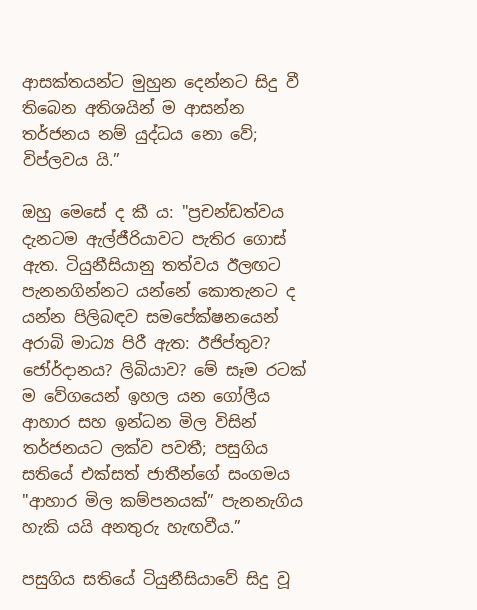ආසක්තයන්ට මුහුන දෙන්නට සිදු වී තිබෙන අතිශයින් ම ආසන්න තර්ජනය නම් යුද්ධය නො වේ; විප්ලවය යි.”

ඔහු මෙසේ ද කී ය: "ප්‍රචන්ඩත්වය දැනටම ඇල්ජීරියාවට පැතිර ගොස් ඇත. ටියුනීසියානු තත්වය ඊලඟට පැනනගින්නට යන්නේ කොතැනට ද යන්න පිලිබඳව සමපේක්ෂනයෙන් අරාබි මාධ්‍ය පිරී ඇත: ඊජිප්තුව? ජෝර්දානය? ලිබියාව? මේ සෑම රටක් ම වේගයෙන් ඉහල යන ගෝලීය ආහාර සහ ඉන්ධන මිල විසින් තර්ජනයට ලක්ව පවතී; පසුගිය සතියේ එක්සත් ජාතීන්ගේ සංගමය "ආහාර මිල කම්පනයක්” පැනනැගිය හැකි යයි අනතුරු හැඟවීය.”

පසුගිය සතියේ ටියුනීසියාවේ සිදු වූ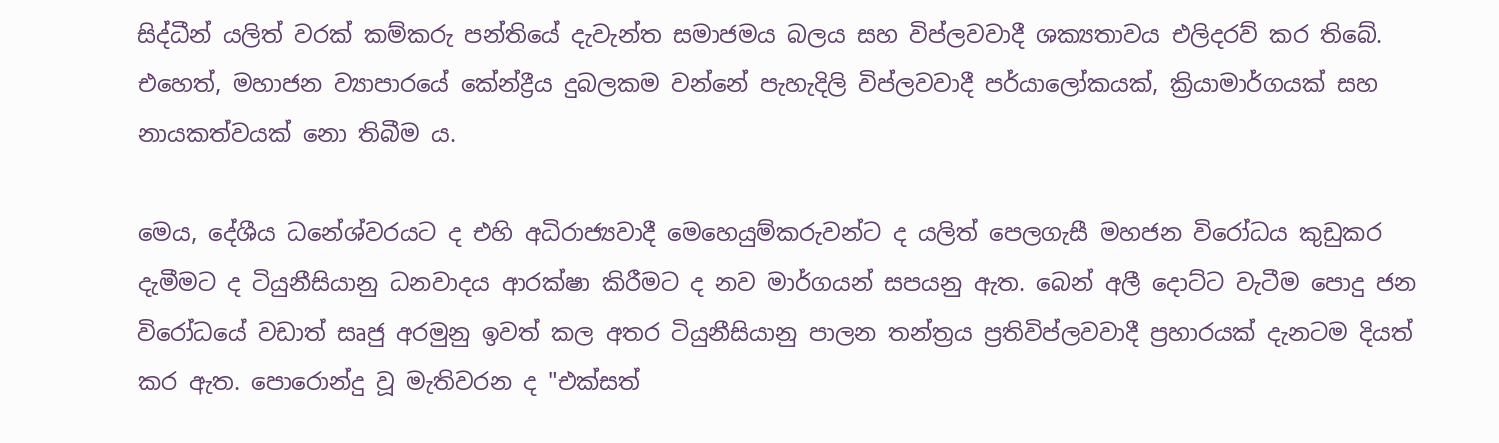සිද්ධීන් යලිත් වරක් කම්කරු පන්තියේ දැවැන්ත සමාජමය බලය සහ විප්ලවවාදී ශක්‍යතාවය එලිදරව් කර තිබේ. එහෙත්, මහාජන ව්‍යාපාරයේ කේන්ද්‍රීය දුබලකම වන්නේ පැහැදිලි විප්ලවවාදී පර්යාලෝකයක්, ක්‍රියාමාර්ගයක් සහ නායකත්වයක් නො තිබීම ය.

මෙය, දේශීය ධනේශ්වරයට ද එහි අධිරාජ්‍යවාදී මෙහෙයුම්කරුවන්ට ද යලිත් පෙලගැසී මහජන විරෝධය කුඩුකර දැමීමට ද ටියුනීසියානු ධනවාදය ආරක්ෂා කිරීමට ද නව මාර්ගයන් සපයනු ඇත. බෙන් අලී දොට්ට වැටීම පොදු ජන විරෝධයේ වඩාත් සෘජු අරමුනු ඉවත් කල අතර ටියුනීසියානු පාලන තන්ත්‍රය ප්‍රතිවිප්ලවවාදී ප්‍රහාරයක් දැනටම දියත් කර ඇත. පොරොන්දු වූ මැතිවරන ද "එක්සත්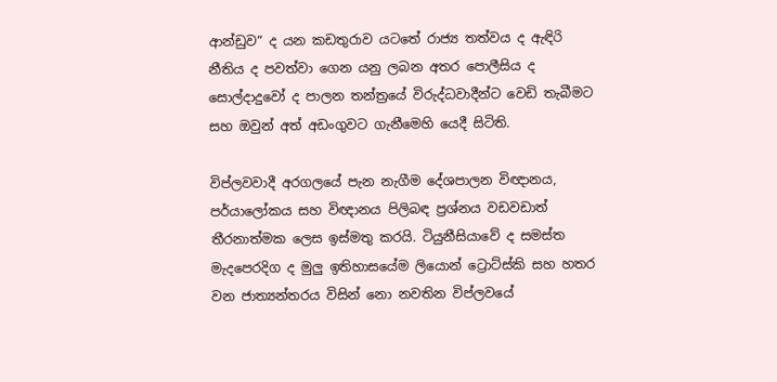ආන්ඩුව” ද යන කඩතුරාව යටතේ රාජ්‍ය තත්වය ද ඇඳිරි නීතිය ද පවත්වා ගෙන යනු ලබන අතර පොලීසිය ද සොල්දාදුවෝ ද පාලන තන්ත්‍රයේ විරුද්ධවාදීන්ට වෙඩි තැබීමට සහ ඔවුන් අත් අඩංගුවට ගැනීමෙහි යෙදී සිටිති.

විප්ලවවාදී අරගලයේ පැන නැගීම දේශපාලන විඥානය, පර්යාලෝකය සහ විඥානය පිලිබඳ ප්‍රශ්නය වඩවඩාත් තීරනාත්මක ලෙස ඉස්මතු කරයි. ටියුනීසියාවේ ද සමස්ත මැදපෙරදිග ද මුලු ඉතිහාසයේම ලියොන් ට්‍රොට්ස්කි සහ හතර වන ජාත්‍යන්තරය විසින් නො නවතින විප්ලවයේ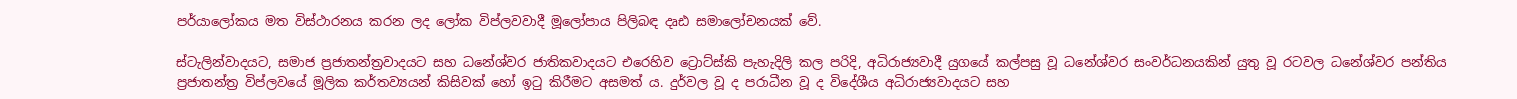පර්යාලෝකය මත විස්ථාරනය කරන ලද ලෝක විප්ලවවාදී මූලෝපාය පිලිබඳ දෘඪ සමාලෝචනයක් වේ.

ස්ටැලින්වාදයට, සමාජ ප්‍රජාතන්ත්‍රවාදයට සහ ධනේශ්වර ජාතිකවාදයට එරෙහිව ට්‍රොට්ස්කි පැහැදිලි කල පරිදි, අධිරාජ්‍යවාදී යුගයේ කල්පසු වූ ධනේශ්වර සංවර්ධනයකින් යුතු වූ රටවල ධනේශ්වර පන්තිය ප්‍රජාතන්ත්‍ර විප්ලවයේ මූලික කර්තව්‍යයන් කිසිවක් හෝ ඉටු කිරීමට අසමත් ය. දුර්වල වූ ද පරාධීන වූ ද විදේශීය අධිරාජ්‍යවාදයට සහ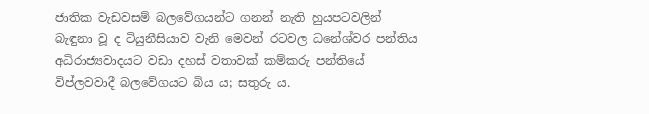ජාතික වැඩවසම් බලවේගයන්ට ගනන් නැති හුයපටවලින් බැඳුනා වූ ද ටියුනීසියාව වැනි මෙවන් රටවල ධනේශ්වර පන්තිය අධිරාජ්‍යවාදයට වඩා දහස් වතාවක් කම්කරු පන්තියේ විප්ලවවාදී බලවේගයට බිය ය; සතුරු ය.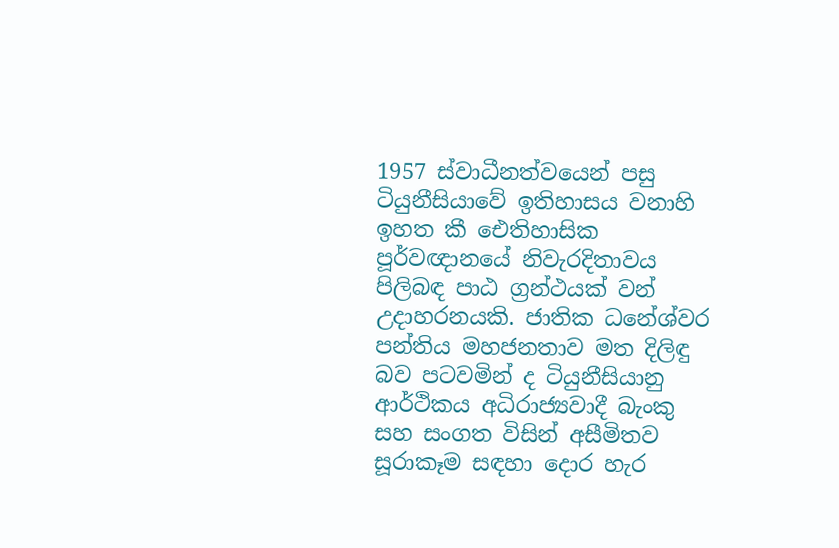1957 ස්වාධීනත්වයෙන් පසු ටියුනීසියාවේ ඉතිහාසය වනාහි ඉහත කී ඓතිහාසික පූර්වඥානයේ නිවැරදිතාවය පිලිබඳ පාඨ ග්‍රන්ථයක් වන් උදාහරනයකි. ජාතික ධනේශ්වර පන්තිය මහජනතාව මත දිලිඳු බව පටවමින් ද ටියුනීසියානු ආර්ථිකය අධිරාජ්‍යවාදී බැංකු සහ සංගත විසින් අසීමිතව සූරාකෑම සඳහා දොර හැර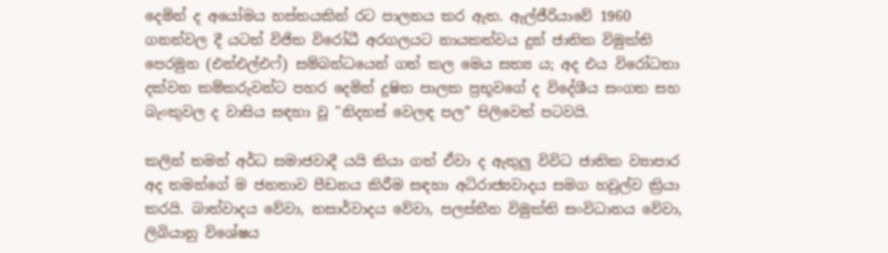දෙමින් ද අයෝමය හස්තයකින් රට පාලනය කර ඇත. ඇල්ජීරියාවේ 1960 ගනන්වල දී යටත් විජිත විරෝධී අරගලයට නායකත්වය දුන් ජාතික විමුක්ති පෙරමුන (එන්එල්එෆ්) සම්බන්ධයෙන් ගත් කල මෙය සත්‍ය ය; අද එය විරෝධතා දක්වන කම්කරුවන්ට පහර දෙමින් දූෂිත පාලක ප්‍රභූවගේ ද විදේශීය සංගත සහ බැංකුවල ද වාසිය සඳහා වූ "නිදහස් වෙලඳ පල” පිලිවෙත් පටවයි.

කලින් තමන් අර්ධ සමාජවාදී යයි කියා ගත් ඒවා ද ඇතුලු විවිධ ජාතික ව්‍යාපාර අද තමන්ගේ ම ජනතාව පීඩනය කිරීම සඳහා අධිරාජ්‍යවාදය සමග හවුල්ව ක්‍රියා කරයි. බාත්වාදය වේවා, නසාර්වාදය වේවා, පලස්තීන විමුක්ති සංවිධානය වේවා, ලිබියානු විශේෂය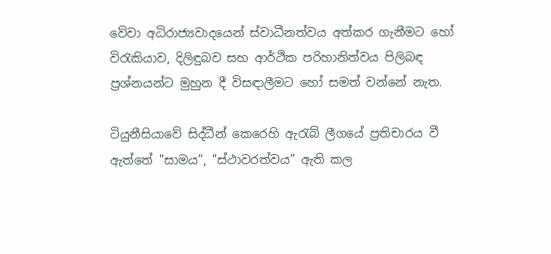වේවා අධිරාජ්‍යවාදයෙන් ස්වාධීනත්වය අත්කර ගැනීමට හෝ විරැකියාව, දිලිඳුබව සහ ආර්ථික පරිහානිත්වය පිලිබඳ ප්‍රශ්නයන්ට මුහුන දී විසඳාලීමට හෝ සමත් වන්නේ නැත.

ටියුනීසියාවේ සිද්ධීන් කෙරෙහි ඇරැබ් ලීගයේ ප්‍රතිචාරය වී ඇත්තේ "සාමය”, "ස්ථාවරත්වය” ඇති කල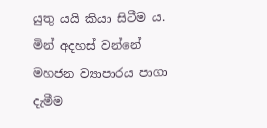යුතු යයි කියා සිටීම ය. මින් අදහස් වන්නේ මහජන ව්‍යාපාරය පාගා දැමීම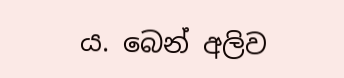ය. බෙන් අලිව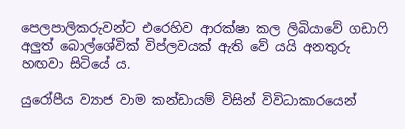පෙලපාලිකරුවන්ට එරෙහිව ආරක්ෂා කල ලිබියාවේ ගඩාෆි අලුත් බොල්ශේවික් විප්ලවයක් ඇති වේ යයි අනතුරු හඟවා සිටියේ ය.

යුරෝපීය ව්‍යාජ වාම කන්ඩායම් විසින් විවිධාකාරයෙන්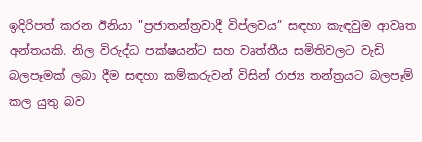ඉදිරිපත් කරන ඊනියා "ප්‍රජාතන්ත්‍රවාදී විප්ලවය” සඳහා කැඳවුම ආවෘත අන්තයකි. නිල විරුද්ධ පක්ෂයන්ට සහ වෘත්තීය සමිතිවලට වැඩි බලපෑමක් ලබා දීම සඳහා කම්කරුවන් විසින් රාජ්‍ය තන්ත්‍රයට බලපෑම් කල යුතු බව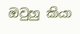ඔවුහු කියා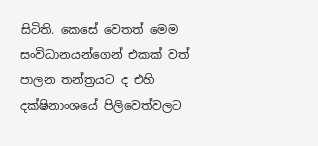සිටිති. කෙසේ වෙතත් මෙම සංවිධානයන්ගෙන් එකක් වත් පාලන තන්ත්‍රයට ද එහි දක්ෂිනාංශයේ පිලිවෙත්වලට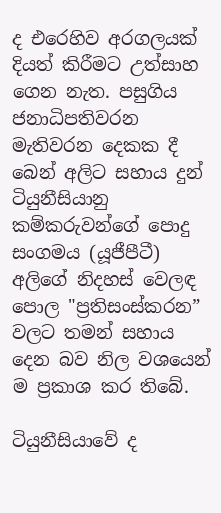ද එරෙහිව අරගලයක් දියත් කිරීමට උත්සාහ ගෙන නැත. පසුගිය ජනාධිපතිවරන මැතිවරන දෙකක දී බෙන් අලිට සහාය දුන් ටියුනීසියානු කම්කරුවන්ගේ පොදු සංගමය (යූජීපීටී) අලිගේ නිදහස් වෙලඳ පොල "ප්‍රතිසංස්කරන” වලට තමන් සහාය දෙන බව නිල වශයෙන් ම ප්‍රකාශ කර තිබේ.

ටියුනීසියාවේ ද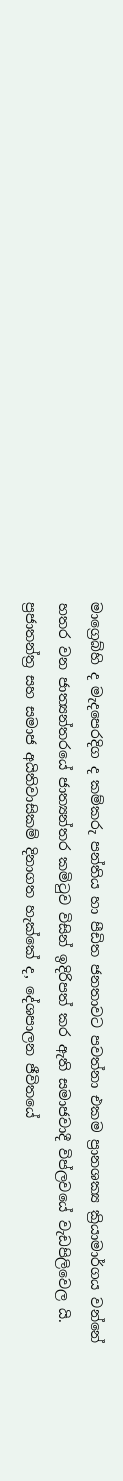මාග්‍රෙබ්හි ද මැදපෙරදිග ද කම්කරු පන්තිය හා පීඩිත ජනතාවට පවත්නා එකම ප්‍රානශක්‍ය ක්‍රියාමාර්ගය වන්නේ හතර වන ජාත්‍යන්තරයේ ජාත්‍යන්තර කමිටුව විසින් ඉදිරිපත් කර ඇති සමාජවාදී විප්ලවයේ වැඩපිලිවෙල යි. ප්‍රජාතන්ත්‍ර සහ සමාජ අයිතිවාසිකම් දිනාගත හැක්කේ ද, දේශපාලන ජීවිතයේ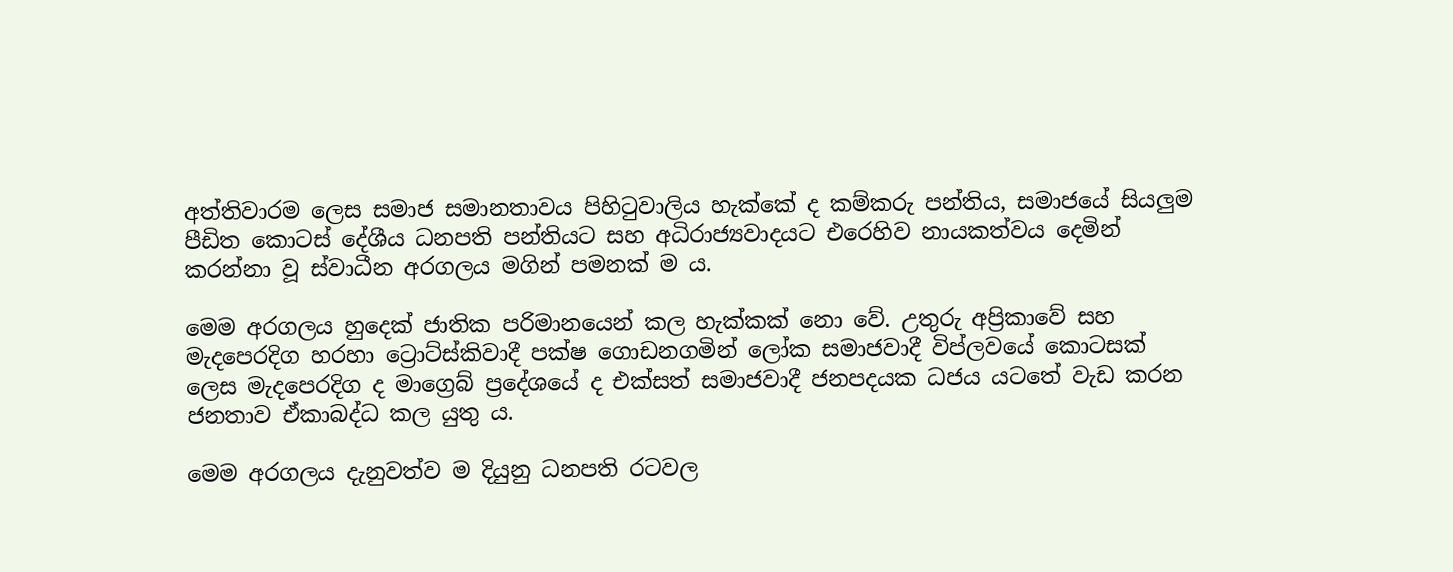අත්තිවාරම ලෙස සමාජ සමානතාවය පිහිටුවාලිය හැක්කේ ද කම්කරු පන්තිය, සමාජයේ සියලුම පීඩිත කොටස් දේශීය ධනපති පන්තියට සහ අධිරාජ්‍යවාදයට එරෙහිව නායකත්වය දෙමින් කරන්නා වූ ස්වාධීන අරගලය මගින් පමනක් ම ය.

මෙම අරගලය හුදෙක් ජාතික පරිමානයෙන් කල හැක්කක් නො වේ. උතුරු අප්‍රිකාවේ සහ මැදපෙරදිග හරහා ට්‍රොට්ස්කිවාදී පක්ෂ ගොඩනගමින් ලෝක සමාජවාදී විප්ලවයේ කොටසක් ලෙස මැදපෙරදිග ද මාග්‍රෙබ් ප්‍රදේශයේ ද එක්සත් සමාජවාදී ජනපදයක ධජය යටතේ වැඩ කරන ජනතාව ඒකාබද්ධ කල යුතු ය.

මෙම අරගලය දැනුවත්ව ම දියුනු ධනපති රටවල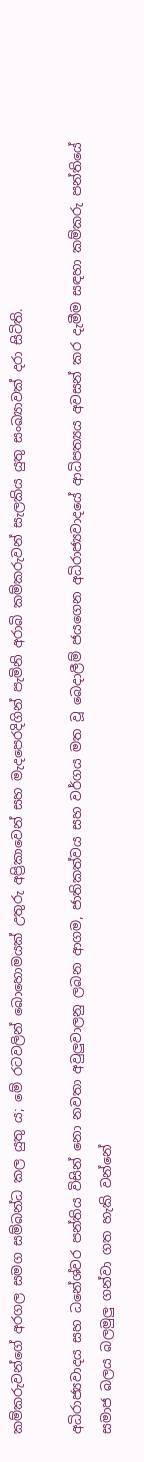කම්කරුවන්ගේ අරගල සමග සම්බන්ධ කල යුතු ය; මේ රටවලින් බොහොමයක් උතුරු අප්‍රිකාවෙන් සහ මැදපෙරදිගින් පැමිනි අරාබි කම්කරුවන් සැලකිය යුතු සංඛ්‍යාවක් දරා සිටිති.

අධිරාජ්‍යවාදය සහ ධනේශ්වර පන්තිය විසින් නො නවතා අවුලුවාලනු ලබන ආගම, ජාතිකත්වය සහ වර්ගය මත වූ බෙදාලීම් ජයගෙන අධිරාජ්‍යවාදයේ ආධිපත්‍යය අවසන් කර දැමීම සඳහා කම්කරු පන්තියේ සමාජ බලය බලමුලු ගන්වා ගත හැකි වන්නේ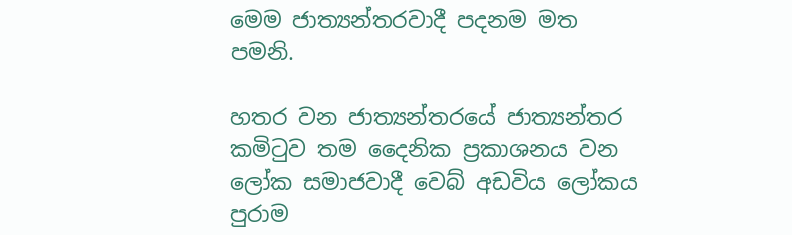මෙම ජාත්‍යන්තරවාදී පදනම මත පමනි.

හතර වන ජාත්‍යන්තරයේ ජාත්‍යන්තර කමිටුව තම දෛනික ප්‍රකාශනය වන ලෝක සමාජවාදී වෙබ් අඩවිය ලෝකය පුරාම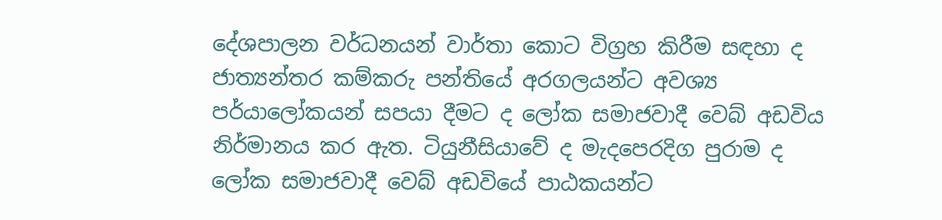දේශපාලන වර්ධනයන් වාර්තා කොට විග්‍රහ කිරීම සඳහා ද ජාත්‍යන්තර කම්කරු පන්තියේ අරගලයන්ට අවශ්‍ය පර්යාලෝකයන් සපයා දීමට ද ලෝක සමාජවාදී වෙබ් අඩවිය නිර්මානය කර ඇත. ටියුනීසියාවේ ද මැදපෙරදිග පුරාම ද ලෝක සමාජවාදී වෙබ් අඩවියේ පාඨකයන්ට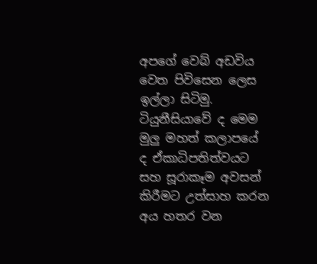අපගේ වෙබ් අඩවිය වෙත පිවිසෙන ලෙස ඉල්ලා සිටිමු. ටියුනීසියාවේ ද මෙම මුලු මහත් කලාපයේ ද ඒකාධිපතිත්වයට සහ සූරාකෑම අවසන් කිරීමට උත්සාහ කරන අය හතර වන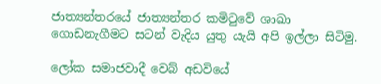ජාත්‍යන්තරයේ ජාත්‍යන්තර කමිටුවේ ශාඛා ගොඩනැගීමට සටන් වැදිය යුතු යැයි අපි ඉල්ලා සිටිමු.

ලෝක සමාජවාදී වෙබ් අඩවියේ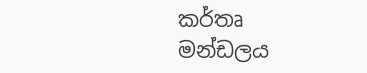කර්තෘ මන්ඩලය